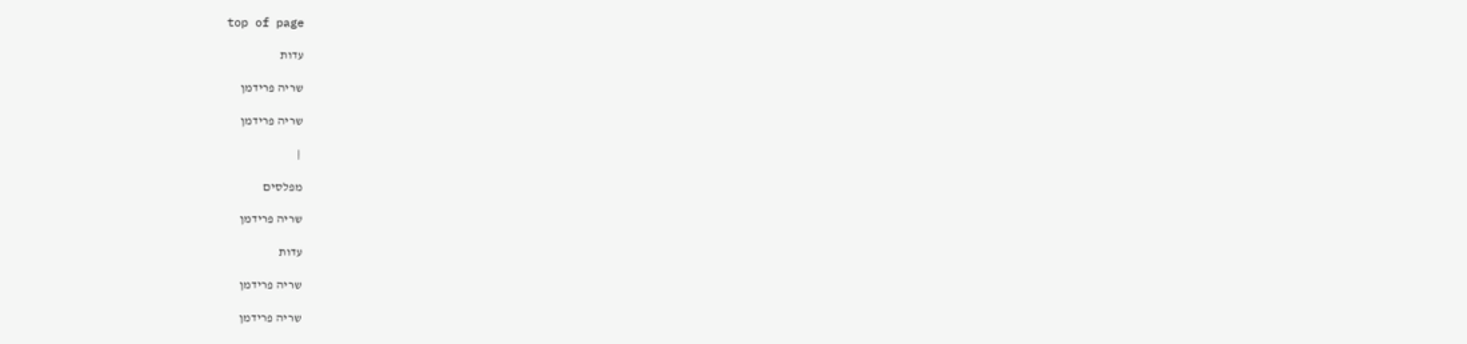top of page

עדות

שריה פרידמן

שריה פרידמן

 |

מפלסים

שריה פרידמן

עדות

שריה פרידמן

שריה פרידמן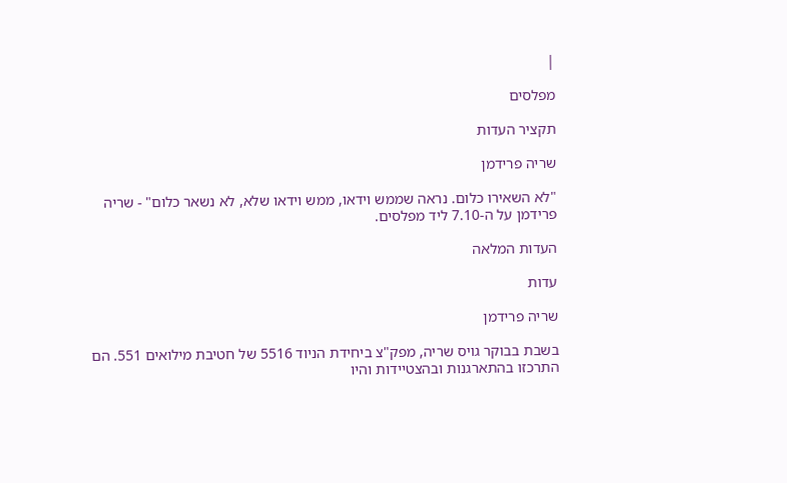|

מפלסים

תקציר העדות

שריה פרידמן

"לא השאירו כלום. נראה שממש וידאו, ממש וידאו שלא, לא נשאר כלום" - שריה פרידמן על ה-7.10 ליד מפלסים.

העדות המלאה

עדות

שריה פרידמן

בשבת בבוקר גויס שריה, מפק"צ ביחידת הניוד 5516 של חטיבת מילואים 551. הם התרכזו בהתארגנות ובהצטיידות והיו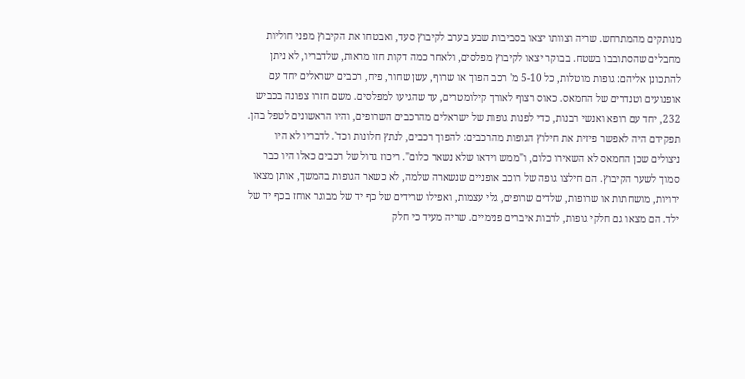מנותקים מהמתרחש. שריה וצוותו יצאו בסביבות שבע בערב לקיבוץ סעד, ואבטחו את הקיבוץ מפני חוליות מחבלים שהסתובבו בשטח. בבוקר יצאו לקיבוץ מפלסים, ולאחר כמה דקות חזו מראות, שלדבריו, לא ניתן להתכונן אליהם: גופות מוטלות, כל 5-10 מ' רכב הפוך או שרוף, עשן שחור, פיח, רכבים ישראלים יחד עם אופנועים וטנדרים של החמאס. כאוס רצוף לאורך קילומטרים, עד שהגיעו למפלסים. משם חזרו צפונה בכביש 232, יחד עם רופא ואנשי רבנות, כדי לפנות גופות של ישראלים מהרכבים השרופים, והיו הראשונים לטפל בהן. תפקידם היה לאפשר פיזית את חילוץ הגופות מהרכבים: להפוך רכבים, לנתץ חלונות וכד'. לדבריו לא היו ניצולים שכן החמאס לא השאירו כלום, ו"ממש וידאו שלא נשאר כלום". ריכוז גדול של רכבים כאלו היו כבר סמוך לשער הקיבוץ. הם חילצו גופה של רוכב אופניים שנשארה שלמה, לא כשאר הגופות בהמשך, אותן מצאו ירויות, מושחתות או שרופות, שלדים שרופים, גלי עצמות, ואפילו שרידים של כף יד של מבוגר אוחז בכף יד של ילד. הם מצאו גם חלקי גופות, לרבות איברים פנימיים. שריה מעיד כי חלק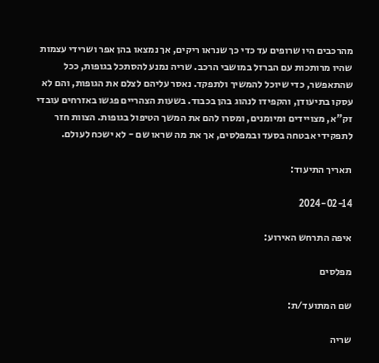מהרכבים היו שרופים עד כדי כך שנראו ריקים, אך נמצאו בהן אפר ושרידי עצמות שהיו מרותכות עם הברזל במושבי הרכב. שריה נמנע להסתכל בגופות, ככל שהתאפשר, כדי שיוכל להמשיך ולתפקד. נאסר עליהם לצלם את הגופות, והם לא עסקו בתיעודן, והקפידו לנהוג בהן בכבוד. בשעות הצהריים פגשו באזרחים עובדי זק"א, מצויידים ומיומנים, ומסרו להם את המשך הטיפול בגופות. הצוות חזר לתפקידי אבטחה בסעד ובמפלסים, אך את מה שראו שם - לא ישכח לעולם.

תאריך התיעוד:

2024-02-14

איפה התרחש האירוע:

מפלסים

שם המתועד/ת:

שריה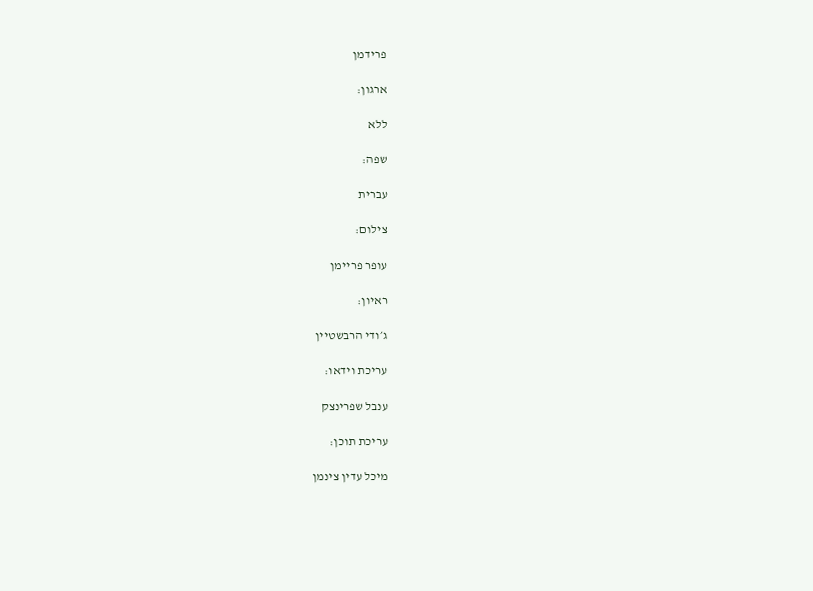פרידמן

ארגון:

ללא

שפה:

עברית

צילום:

עופר פריימן

ראיון:

ג׳ודי הרבשטיין

עריכת וידאו:

ענבל שפרינצק

עריכת תוכן:

מיכל עדין צינמן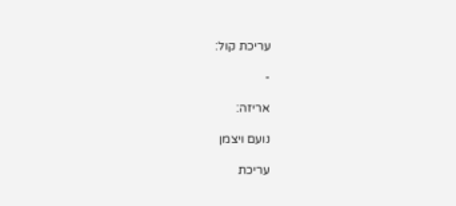עריכת קול:

-

אריזה:

נועם ויצמן

עריכת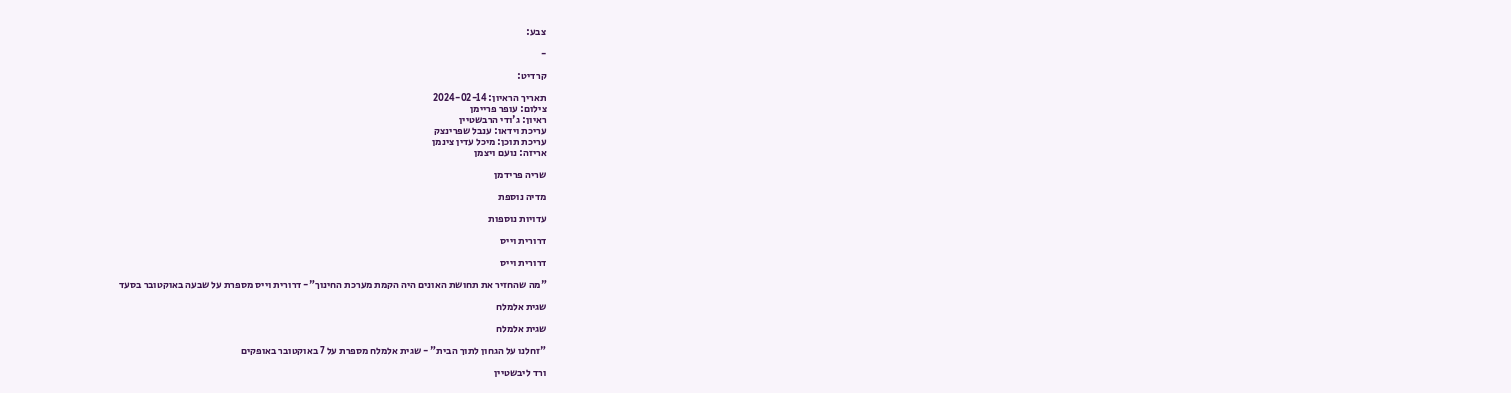צבע:

-

קרדיט:

תאריך הראיון: 2024-02-14
צילום: עופר פריימן
ראיון: ג'ודי הרבשטיין
עריכת וידאו: ענבל שפרינצק
עריכת תוכן: מיכל עדין צינמן
אריזה: נועם ויצמן

שריה פרידמן

מדיה נוספת

עדויות נוספות

דרורית וייס

דרורית וייס

"מה שהחזיר את תחושת האונים היה הקמת מערכת החינוך"- דרורית וייס מספרת על שבעה באוקטובר בסעד

שגית אלמלח

שגית אלמלח

"זחלנו על הגחון לתוך הבית" - שגית אלמלח מספרת על 7 באוקטובר באופקים

ורד ליבשטיין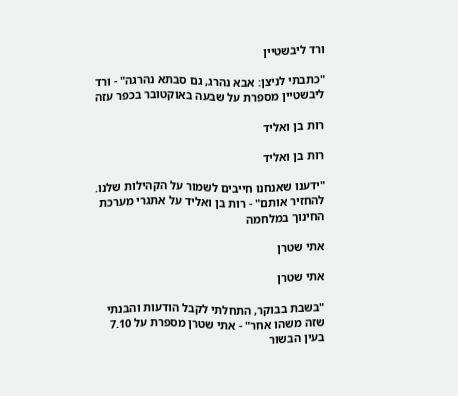ורד ליבשטיין

"כתבתי לניצן: אבא נהרג, גם סבתא נהרגה" - ורד ליבשטיין מספרת על שבעה באוקטובר בכפר עזה

רות בן ואליד

רות בן ואליד

"ידענו שאנחנו חייבים לשמור על הקהילות שלנו. להחזיר אותם" - רות בן ואליד על אתגרי מערכת החינוך במלחמה

אתי שטרן

אתי שטרן

"בשבת בבוקר, התחלתי לקבל הודעות והבנתי שזה משהו אחר" - אתי שטרן מספרת על 7.10 בעין הבשור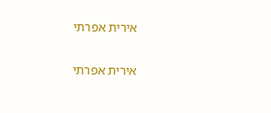אירית אפרתי

אירית אפרתי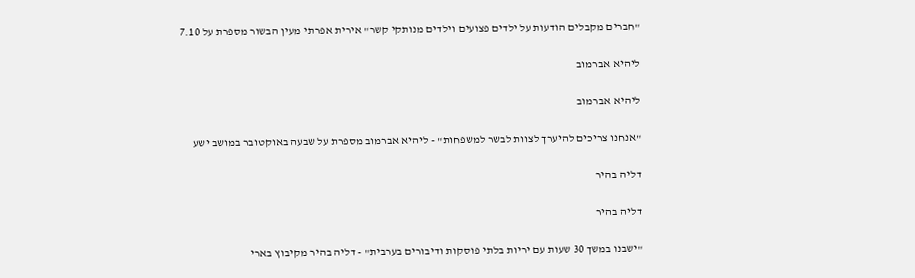"חברים מקבלים הודעות על ילדים פצועים וילדים מנותקי קשר" אירית אפרתי מעין הבשור מספרת על 7.10

ליהיא אברמוב

ליהיא אברמוב

"אנחנו צריכים להיערך לצוות לבשר למשפחות" - ליהיא אברמוב מספרת על שבעה באוקטובר במושב ישע

דליה בהיר

דליה בהיר

"ישבנו במשך 30 שעות עם יריות בלתי פוסקות ודיבורים בערבית" - דליה בהיר מקיבוץ בארי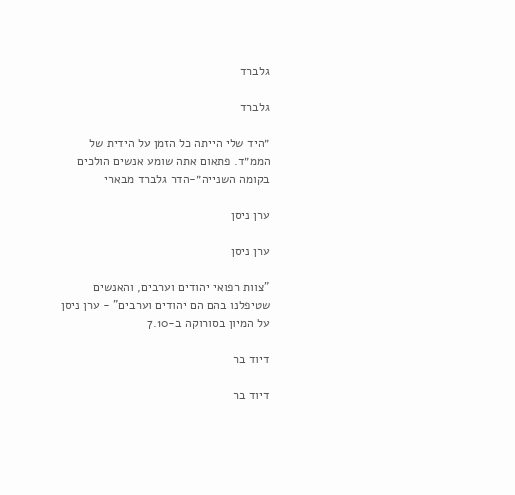גלברד

גלברד

״היד שלי הייתה כל הזמן על הידית של הממ״ד. פתאום אתה שומע אנשים הולכים בקומה השנייה״-הדר גלברד מבארי

ערן ניסן

ערן ניסן

"צוות רפואי יהודים וערבים, והאנשים שטיפלנו בהם הם יהודים וערבים" - ערן ניסן על המיון בסורוקה ב-7.10

דיוד בר

דיוד בר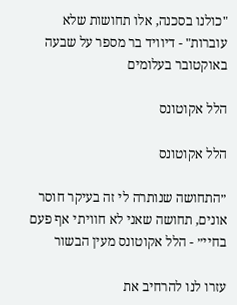"כולנו בסכנה, אלו תחושות שלא עוברות" - דיוויד בר מספר על שבעה באוקטובר בעלומים

הלל אקוטונס

הלל אקוטונס

״התחושה שנותרה לי זה בעיקר חוסר אונים, תחושה שאני לא חוויתי אף פעם בחיי״ - הלל אקוטונס מעין הבשור

עזרו לנו להרחיב את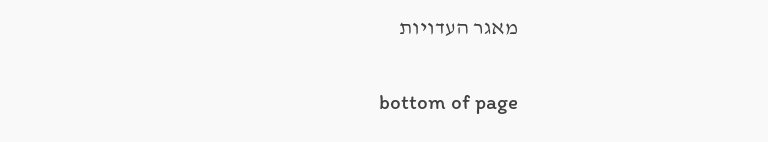מאגר העדויות

bottom of page